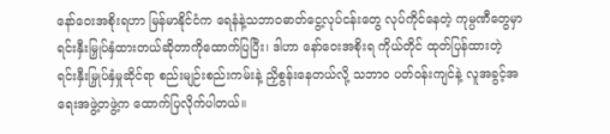နော်ဝေးအစိုးရဟာ မြန်မာနိုင်ငံက ရေနံနဲ့သဘာဝဓာတ်ငွေ့လုပ်ငန်းတွေ လုပ်ကိုင်နေတဲ့ ကုမ္ပဏီတွေမှာ ရင်းနှီးမြှုပ်နှံထားတယ်ဆိုတာကိုထောက်ပြပြီး၊ ဒါဟာ နော်ဝေးအစိုးရ ကိုယ်တိုင် ထုတ်ပြန်ထားတဲ့ ရင်းနှီးမြှုပ်နှံမှုဆိုင်ရာ စည်းမျဉ်းစည်းကမ်းနဲ့ ညှိစွန်းနေတယ်လို့ သဘာ၀ ပတ်ဝန်းကျင်နဲ့ လူအခွင့်အရေးအဖွဲ့တဖွဲ့က ထောက်ပြလိုက်ပါတယ်။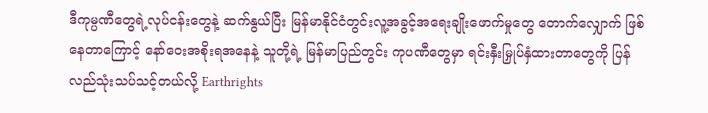ဒီကုမ္ပဏီတွေရဲ့လုပ်ငန်းတွေနဲ့ ဆက်နွယ်ပြီး မြန်မာနိုင်ငံတွင်းလူ့အခွင့်အရေးချိုးဖောက်မှုတွေ တောက်လျှောက် ဖြစ်နေတာကြောင့် နော်ဝေးအစိုးရအနေနဲ့ သူတို့ရဲ့ မြန်မာပြည်တွင်း ကုပဏီတွေမှာ ရင်းနှီးမြှုပ်နှံထားတာတွေကို ပြန်လည်သုံးသပ်သင့်တယ်လို့ Earthrights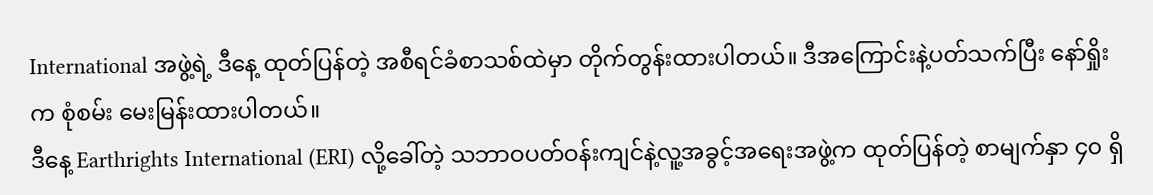International အဖွဲ့ရဲ့ ဒီနေ့ ထုတ်ပြန်တဲ့ အစီရင်ခံစာသစ်ထဲမှာ တိုက်တွန်းထားပါတယ်။ ဒီအကြောင်းနဲ့ပတ်သက်ပြီး နော်ရှိုးက စုံစမ်း မေးမြန်းထားပါတယ်။
ဒီနေ့ Earthrights International (ERI) လို့ခေါ်တဲ့ သဘာဝပတ်ဝန်းကျင်နဲ့လူ့အခွင့်အရေးအဖွဲ့က ထုတ်ပြန်တဲ့ စာမျက်နှာ ၄၀ ရှိ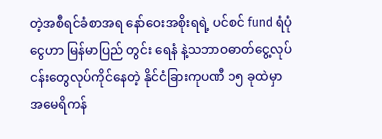တဲ့အစီရင်ခံစာအရ နော်ဝေးအစိုးရရဲ့ ပင်စင် fund ရံပုံငွေဟာ မြန်မာပြည် တွင်း ရေနံ နဲ့သဘာဝဓာတ်ငွေ့လုပ်ငန်းတွေလုပ်ကိုင်နေတဲ့ နိုင်ငံခြားကုပဏီ ၁၅ ခုထဲမှာ အမေရိကန်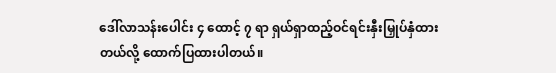ဒေါ်လာသန်းပေါင်း ၄ ထောင့် ၇ ရာ ရှယ်ရှာထည့်ဝင်ရင်းနှီးမြှုပ်နှံထားတယ်လို့ ထောက်ပြထားပါတယ်။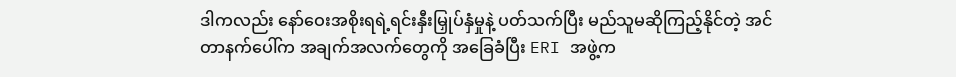ဒါကလည်း နော်ဝေးအစိုးရရဲ့ရင်းနှီးမြှုပ်နှံမှုနဲ့ ပတ်သက်ပြီး မည်သူမဆိုကြည့်နိုင်တဲ့ အင်တာနက်ပေါ်က အချက်အလက်တွေကို အခြေခံပြီး ERI အဖွဲ့က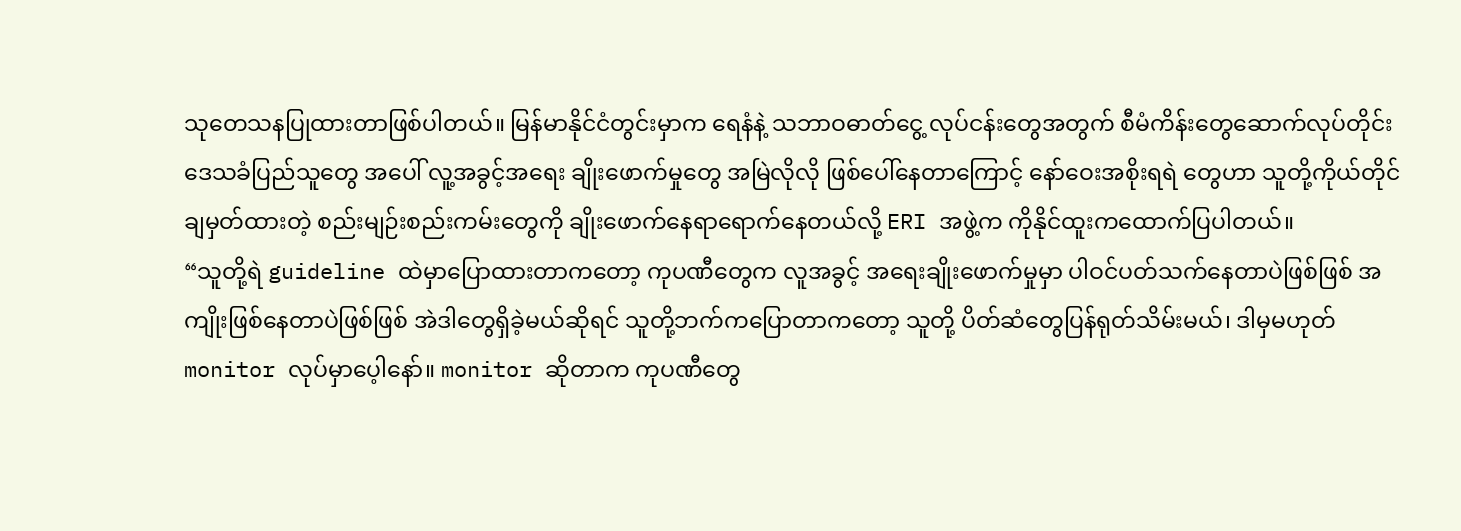သုတေသနပြုထားတာဖြစ်ပါတယ်။ မြန်မာနိုင်ငံတွင်းမှာက ရေနံနဲ့ သဘာဝဓာတ်ငွေ့ လုပ်ငန်းတွေအတွက် စီမံကိန်းတွေဆောက်လုပ်တိုင်း ဒေသခံပြည်သူတွေ အပေါ် လူ့အခွင့်အရေး ချိုးဖောက်မှုတွေ အမြဲလိုလို ဖြစ်ပေါ်နေတာကြောင့် နော်ဝေးအစိုးရရဲ တွေဟာ သူတို့ကိုယ်တိုင်ချမှတ်ထားတဲ့ စည်းမျဉ်းစည်းကမ်းတွေကို ချိုးဖောက်နေရာရောက်နေတယ်လို့ ERI အဖွဲ့က ကိုနိုင်ထူးကထောက်ပြပါတယ်။
“သူတို့ရဲ guideline ထဲမှာပြောထားတာကတော့ ကုပဏီတွေက လူအခွင့် အရေးချိုးဖောက်မှုမှာ ပါဝင်ပတ်သက်နေတာပဲဖြစ်ဖြစ် အကျိုးဖြစ်နေတာပဲဖြစ်ဖြစ် အဲဒါတွေရှိခဲ့မယ်ဆိုရင် သူတို့ဘက်ကပြောတာကတော့ သူတို့ ပိတ်ဆံတွေပြန်ရုတ်သိမ်းမယ်၊ ဒါမှမဟုတ် monitor လုပ်မှာပေ့ါနော်။ monitor ဆိုတာက ကုပဏီတွေ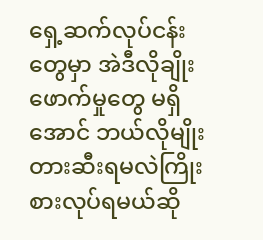ရှေ့ဆက်လုပ်ငန်းတွေမှာ အဲဒီလိုချိုးဖောက်မှုတွေ မရှိအောင် ဘယ်လိုမျိုးတားဆီးရမလဲကြိုးစားလုပ်ရမယ်ဆို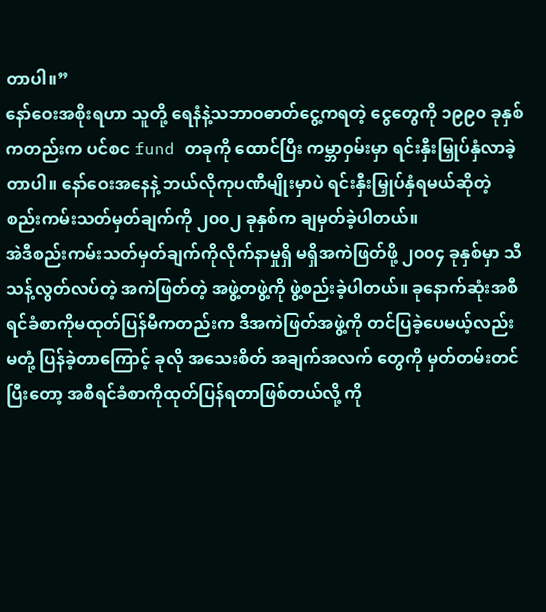တာပါ။”
နော်ဝေးအစိုးရဟာ သူတို့ ရေနံနဲ့သဘာဝဓာတ်ငွေ့ကရတဲ့ ငွေတွေကို ၁၉၉၀ ခုနှစ်ကတည်းက ပင်စင fund တခုကို ထောင်ပြီး ကမ္ဘာဝှမ်းမှာ ရင်းနှီးမြှုပ်နှံလာခဲ့တာပါ။ နော်ဝေးအနေနဲ့ ဘယ်လိုကုပဏီမျိုးမှာပဲ ရင်းနှီးမြှုပ်နှံရမယ်ဆိုတဲ့ စည်းကမ်းသတ်မှတ်ချက်ကို ၂၀၀၂ ခုနှစ်က ချမှတ်ခဲ့ပါတယ်။
အဲဒီစည်းကမ်းသတ်မှတ်ချက်ကိုလိုက်နာမှုရှိ မရှိအကဲဖြတ်ဖို့ ၂၀၀၄ ခုနှစ်မှာ သီသန့်လွတ်လပ်တဲ့ အကဲဖြတ်တဲ့ အဖွဲ့တဖွဲ့ကို ဖွဲ့စည်းခဲ့ပါတယ်။ ခုနောက်ဆုံးအစီရင်ခံစာကိုမထုတ်ပြန်မီကတည်းက ဒီအကဲဖြတ်အဖွဲ့ကို တင်ပြခဲ့ပေမယ့်လည်း မတုံ့ ပြန်ခဲ့တာကြောင့် ခုလို အသေးစိတ် အချက်အလက် တွေကို မှတ်တမ်းတင်ပြီးတော့ အစီရင်ခံစာကိုထုတ်ပြန်ရတာဖြစ်တယ်လို့ ကို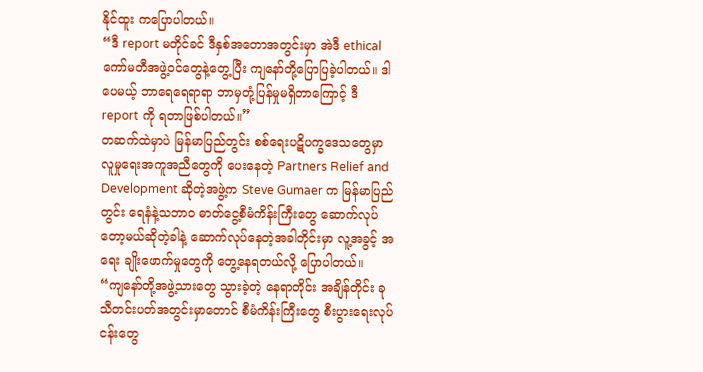နိုင်ထူး ကပြောပါတယ်။
“ဒီ report မတိုင်ခင် ဒီနှစ်အတောအတွင်းမှာ အဲဒီ ethical ကော်မတီအဖွဲ့ဝင်တွေနဲ့တွေ့ပြီး ကျနော်တို့ပြောပြခဲ့ပါတယ်။ ဒါပေမယ့် ဘာရေရေရာရာ ဘာမှတုံ့ပြန်မှုမရှိတာကြောင့် ဒီ report ကို ရတာဖြစ်ပါတယ်။”
တဆက်ထဲမှာပဲ မြန်မာပြည်တွင်း စစ်ရေးပဋိပက္ခဒေသတွေမှာ လူမှုရေးအကူအညီတွေကို ပေးနေတဲ့ Partners Relief and Development ဆိုတဲ့အဖွဲ့က Steve Gumaer က မြန်မာပြည်တွင်း ရေနံနဲ့သဘာ၀ ဓာတ်ငွေ့စီမံကိန်းကြီးတွေ ဆောက်လုပ်တော့မယ်ဆိုတဲ့ခါနဲ့ ဆောက်လုပ်နေတဲ့အခါတိုင်းမှာ လူ့အခွင့် အရေး ချိုးဖောက်မှုတွေကို တွေ့နေရတယ်လို့ ပြောပါတယ်။
“ကျနော်တို့အဖွဲ့သားတွေ သွားခဲ့တဲ့ နေရာတိုင်း အချိန်တိုင်း ခုသီတင်းပတ်အတွင်းမှာတောင် စီမံကိန်းကြီးတွေ စီးပွားရေးလုပ်ငန်းတွေ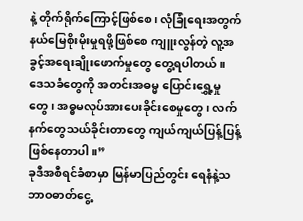နဲ့ တိုက်ရိုက်ကြောင့်ဖြစ်စေ၊ လုံခြုံရေးအတွက် နယ်မြေစိုးမိုးမှုရဖို့ဖြစ်စေ ကျူးလွန်တဲ့ လူ့အခွင့်အရေးချိုးဖောက်မှုတွေ တွေ့ရပါတယ်။ ဒေသခံတွေကို အတင်းအဓမ္မ ပြောင်းရွှေ့မှုတွေ၊ အဓ္ဓမလုပ်အားပေးခိုင်းစေမှုတွေ၊ လက်နက်တွေသယ်ခိုင်းတာတွေ ကျယ်ကျယ်ပြန့်ပြန့် ဖြစ်နေတာပါ။”
ခုဒီအစီရင်ခံစာမှာ မြန်မာပြည်တွင်း ရေနံနဲ့သဘာဝဓာတ်ငွေ့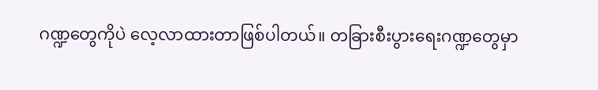ဂဏ္ဍတွေကိုပဲ လေ့လာထားတာဖြစ်ပါတယ်။ တခြားစီးပွားရေးဂဏ္ဍတွေမှာ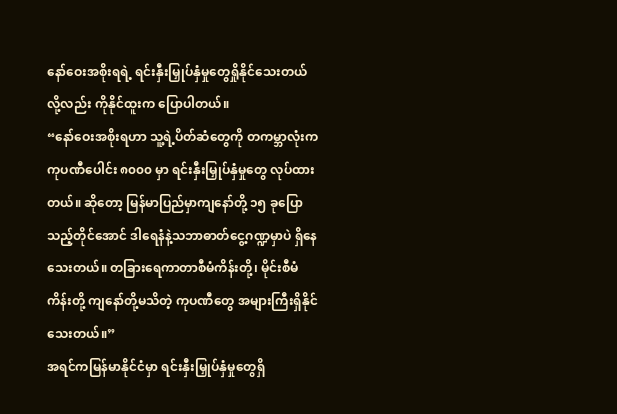နော်ဝေးအစိုးရရဲ့ ရင်းနှီးမြှုပ်နှံမှုတွေရှိုနိုင်သေးတယ်လို့လည်း ကိုနိုင်ထူးက ပြောပါတယ်။
“နော်ဝေးအစိုးရဟာ သူ့ရဲ့ပိတ်ဆံတွေကို တကမ္ဘာလုံးက ကုပဏီပေါင်း ၈၀၀၀ မှာ ရင်းနှီးမြှုပ်နှံမှုတွေ လုပ်ထားတယ်။ ဆိုတော့ မြန်မာပြည်မှာကျနော်တို့ ၁၅ ခုပြောသည့်တိုင်အောင် ဒါရေနံနဲ့သဘာဓာတ်ငွေ့ဂဏ္ဍမှာပဲ ရှိနေသေးတယ်။ တခြားရေကာတာစီမံကိန်းတို့၊ မိုင်းစီမံကိန်းတို့ ကျနော်တို့မသိတဲ့ ကုပဏီတွေ အများကြီးရှိနိုင်သေးတယ်။”
အရင်ကမြန်မာနိုင်ငံမှာ ရင်းနှီးမြှုပ်နှံမှုတွေရှိ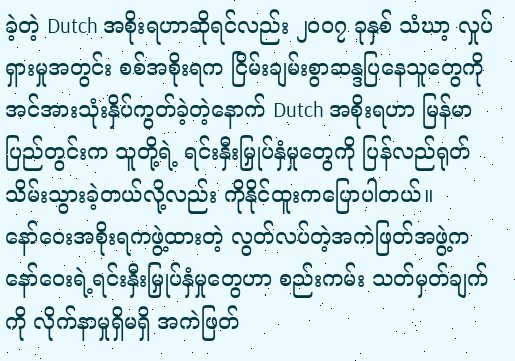ခဲ့တဲ့ Dutch အစိုးရဟာဆိုရင်လည်း ၂၀၀၇ ခုနှစ် သံဃာ့ လှုပ်ရှားမှုအတွင်း စစ်အစိုးရက ငြိမ်းချမ်းစွာဆန္ဒပြနေသူတွေကို အင်အားသုံးနှိပ်ကွတ်ခဲ့တဲ့နောက် Dutch အစိုးရဟာ မြန်မာပြည်တွင်းက သူတို့ရဲ့ ရင်းနှီးမြှုပ်နှံမှုတွေကို ပြန်လည်ရုတ်သိမ်းသွားခဲ့တယ်လို့လည်း ကိုနိုင်ထူးကပြောပါတယ်။
နော်ဝေးအစိုးရကဖွဲ့ထားတဲ့ လွတ်လပ်တဲ့အကဲဖြတ်အဖွဲ့က နော်ဝေးရဲ့ရင်းနှီးမြှုပ်နှံမှုတွေဟာ စည်းကမ်း သတ်မှတ်ချက်ကို လိုက်နာမှုရှိမရှိ အကဲဖြတ်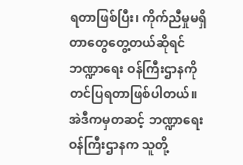ရတာဖြစ်ပြီး၊ ကိုက်ညီမှုမရှိတာတွေတွေ့တယ်ဆိုရင် ဘဏ္ဍာရေး ဝန်ကြီးဌာနကို တင်ပြရတာဖြစ်ပါတယ်။ အဲဒီကမှတဆင့် ဘဏ္ဍာရေးဝန်ကြီးဌာနက သူတို့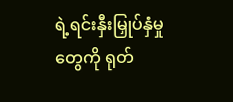ရဲ့ရင်းနှီးမြှုပ်နှံမှုတွေကို ရုတ်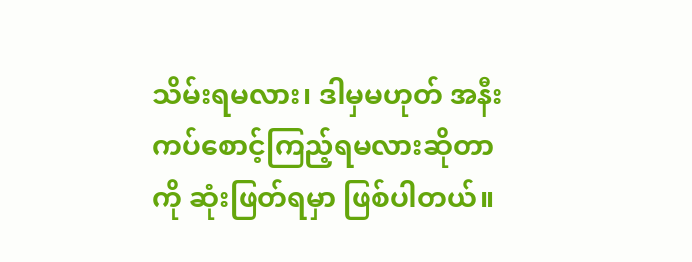သိမ်းရမလား၊ ဒါမှမဟုတ် အနီးကပ်စောင့်ကြည့်ရမလားဆိုတာကို ဆုံးဖြတ်ရမှာ ဖြစ်ပါတယ်။